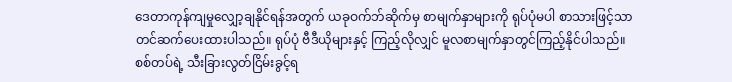ဒေတာကုန်ကျမှုလျှော့ချနိုင်ရန်အတွက် ယခုဝက်ဘ်ဆိုက်မှ စာမျက်နှာများကို ရုပ်ပုံမပါ စာသားဖြင့်သာတင်ဆက်ပေးထားပါသည်။ ရုပ်ပုံ ဗီဒီယိုများနှင့် ကြည့်လိုလျှင် မူလစာမျက်နှာတွင်ကြည့်နိုင်ပါသည်။
စစ်တပ်ရဲ့ သီးခြားလွတ်ငြိမ်းခွင့်ရ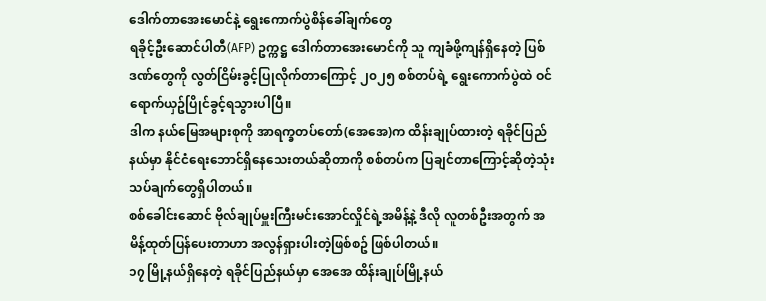ဒေါက်တာအေးမောင်နဲ့ ရွေးကောက်ပွဲစိန်ခေါ်ချက်တွေ
ရခိုင့်ဦးဆောင်ပါတီ(AFP) ဥက္ကဋ္ဌ ဒေါက်တာအေးမောင်ကို သူ ကျခံဖို့ကျန်ရှိနေတဲ့ ပြစ်ဒဏ်တွေကို လွတ်ငြိမ်းခွင့်ပြုလိုက်တာကြောင့် ၂၀၂၅ စစ်တပ်ရဲ့ ရွေးကောက်ပွဲထဲ ဝင်ရောက်ယှဥ်ပြိုင်ခွင့်ရသွားပါပြီ။
ဒါက နယ်မြေအများစုကို အာရက္ခတပ်တော်(အေအေ)က ထိန်းချုပ်ထားတဲ့ ရခိုင်ပြည်နယ်မှာ နိုင်ငံရေးဘောင်ရှိနေသေးတယ်ဆိုတာကို စစ်တပ်က ပြချင်တာကြောင့်ဆိုတဲ့သုံးသပ်ချက်တွေရှိပါတယ်။
စစ်ခေါင်းဆောင် ဗိုလ်ချုပ်မှူးကြီးမင်းအောင်လှိုင်ရဲ့အမိန့်နဲ့ ဒီလို လူတစ်ဦးအတွက် အမိန့်ထုတ်ပြန်ပေးတာဟာ အလွန်ရှားပါးတဲ့ဖြစ်စဥ် ဖြစ်ပါတယ်။
၁၇ မြို့နယ်ရှိနေတဲ့ ရခိုင်ပြည်နယ်မှာ အေအေ ထိန်းချုပ်မြို့နယ်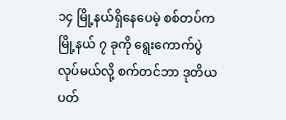၁၄ မြို့နယ်ရှိနေပေမဲ့ စစ်တပ်က မြို့နယ် ၇ ခုကို ရွေးကောက်ပွဲလုပ်မယ်လို့ စက်တင်ဘာ ဒုတိယပတ်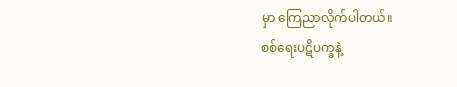မှာ ကြေညာလိုက်ပါတယ်။
စစ်ရေးပဋိပက္ခနဲ့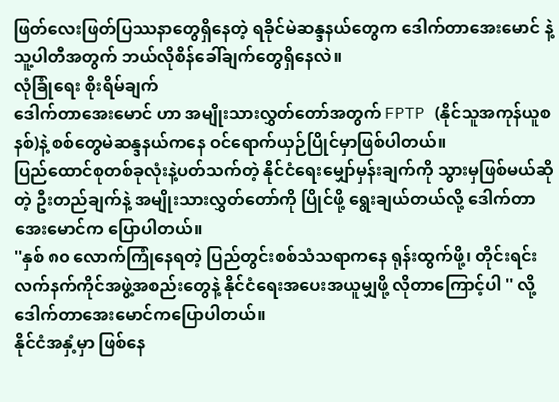ဖြတ်လေးဖြတ်ပြဿနာတွေရှိနေတဲ့ ရခိုင်မဲဆန္ဒနယ်တွေက ဒေါက်တာအေးမောင် နဲ့ သူ့ပါတီအတွက် ဘယ်လိုစိန်ခေါ်ချက်တွေရှိနေလဲ။
လုံခြုံရေး စိုးရိမ်ချက်
ဒေါက်တာအေးမောင် ဟာ အမျိုးသားလွှတ်တော်အတွက် FPTP (နိုင်သူအကုန်ယူစနစ်)နဲ့ စစ်တွေမဲဆန္ဒနယ်ကနေ ဝင်ရောက်ယှဉ်ပြိုင်မှာဖြစ်ပါတယ်။
ပြည်ထောင်စုတစ်ခုလုံးနဲ့ပတ်သက်တဲ့ နိုင်ငံရေးမျှော်မှန်းချက်ကို သွားမှဖြစ်မယ်ဆိုတဲ့ ဦးတည်ချက်နဲ့ အမျိုးသားလွှတ်တော်ကို ပြိုင်ဖို့ ရွေးချယ်တယ်လို့ ဒေါက်တာအေးမောင်က ပြောပါတယ်။
''နှစ် ၈၀ လောက်ကြုံနေရတဲ့ ပြည်တွင်းစစ်သံသရာကနေ ရုန်းထွက်ဖို့၊ တိုင်းရင်းလက်နက်ကိုင်အဖွဲ့အစည်းတွေနဲ့ နိုင်ငံရေးအပေးအယူမျှဖို့ လိုတာကြောင့်ပါ '' လို့ ဒေါက်တာအေးမောင်ကပြောပါတယ်။
နိုင်ငံအနှံ့မှာ ဖြစ်နေ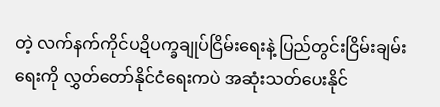တဲ့ လက်နက်ကိုင်ပဍိပက္ခချုပ်ငြိမ်းရေးနဲ့ ပြည်တွင်းငြိမ်းချမ်းရေးကို လွှတ်တော်နိုင်ငံရေးကပဲ အဆုံးသတ်ပေးနိုင်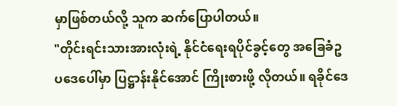မှာဖြစ်တယ်လို့ သူက ဆက်ပြောပါတယ်။
"တိုင်းရင်းသားအားလုံးရဲ့ နိုင်ငံရေးရပိုင်ခွင့်တွေ အခြေခံဥပဒေပေါ်မှာ ပြဋ္ဌာန်းနိုင်အောင် ကြိုးစားဖို့ လိုတယ်။ ရခိုင်ဒေ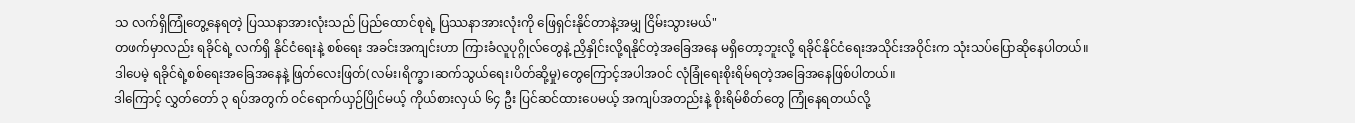သ လက်ရှိကြုံတွေ့နေရတဲ့ ပြဿနာအားလုံးသည် ပြည်ထောင်စုရဲ့ ပြဿနာအားလုံးကို ဖြေရှင်းနိုင်တာနဲ့အမျှ ငြိမ်းသွားမယ်"
တဖက်မှာလည်း ရခိုင်ရဲ့ လက်ရှိ နိုင်ငံရေးနဲ့ စစ်ရေး အခင်းအကျင်းဟာ ကြားခံလူပုဂ္ဂိုလ်တွေနဲ့ ညှိနှိုင်းလို့ရနိုင်တဲ့အခြေအနေ မရှိတော့ဘူးလို့ ရခိုင်နိုင်ငံရေးအသိုင်းအဝိုင်းက သုံးသပ်ပြောဆိုနေပါတယ်။
ဒါပေမဲ့ ရခိုင်ရဲ့စစ်ရေးအခြေအနေနဲ့ ဖြတ်လေးဖြတ်(လမ်း၊ရိက္ခာ၊ဆက်သွယ်ရေး၊ပိတ်ဆို့မှု)တွေကြောင့်အပါအဝင် လုံခြုံရေးစိုးရိမ်ရတဲ့အခြေအနေဖြစ်ပါတယ်။
ဒါကြောင့် လွှတ်တော် ၃ ရပ်အတွက် ဝင်ရောက်ယှဉ်ပြိုင်မယ့် ကိုယ်စားလှယ် ၆၄ ဦး ပြင်ဆင်ထားပေမယ့် အကျပ်အတည်းနဲ့ စိုးရိမ်စိတ်တွေ ကြုံနေရတယ်လို့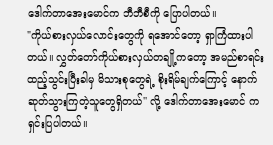ဒေါက်တာအေးမောင်က ဘီဘီစီကို ပြောပါတယ်။
"ကိုယ်စားလှယ်လောင်းတွေကို ရအောင်တော့ ရှာကြံထားပါတယ်။ လွှတ်တော်ကိုယ်စားလှယ်တချို့ကတော့ အမည်စာရင်းထည့်သွင်းပြီးခါမှ မိသားစုတွေရဲ့ စိုးရိမ်ချက်ကြောင့် နောက်ဆုတ်သွားကြတဲ့သူတွေရှိတယ်'' လို့ ဒေါက်တာအေးမောင် က ရှင်းပြပါတယ်။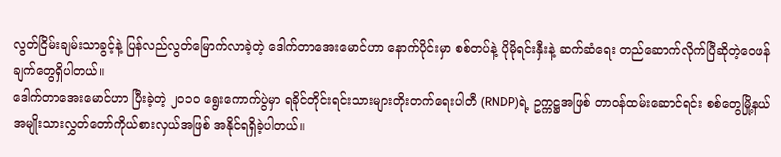လွတ်ငြိမ်းချမ်းသာခွင့်နဲ့ ပြန်လည်လွတ်မြောက်လာခဲ့တဲ့ ဒေါက်တာအေးမောင်ဟာ နောက်ပိုင်းမှာ စစ်တပ်နဲ့ ပိုမိုရင်းနှီးနဲ့ ဆက်ဆံရေး တည်ဆောက်လိုက်ပြီဆိုတဲ့ဝေဖန်ချက်တွေရှိပါတယ်။
ဒေါက်တာအေးမောင်ဟာ ပြီးခဲ့တဲ့ ၂၀၁၀ ရွေးကောက်ပွဲမှာ ရခိုင်တိုင်းရင်းသားများတိုးတက်ရေးပါတီ (RNDP)ရဲ့ ဥက္ကဋ္ဌအဖြစ် တာဝန်ထမ်းဆောင်ရင်း စစ်တွေမြို့နယ် အမျိုးသားလွှတ်တော်ကိုယ်စားလှယ်အဖြစ် အနိုင်ရရှိခဲ့ပါတယ်။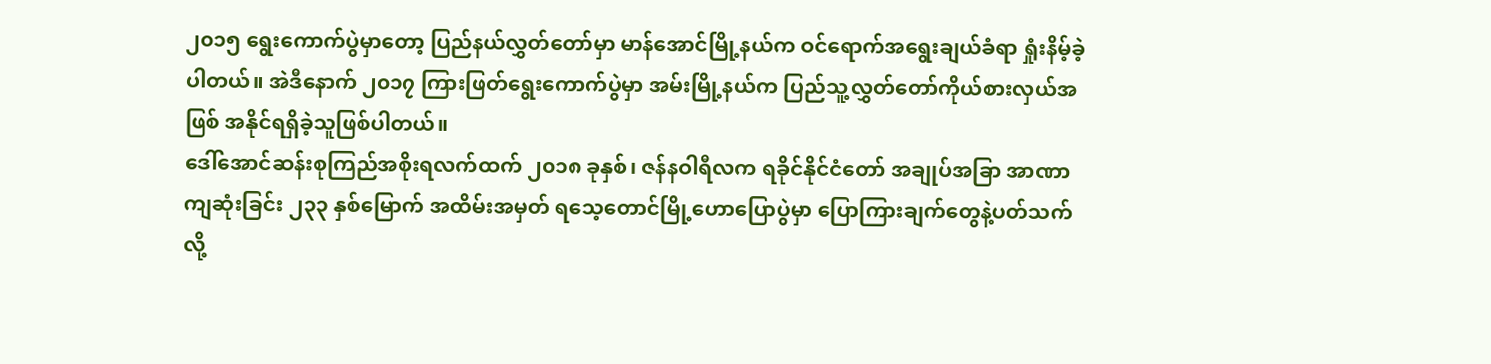၂၀၁၅ ရွေးကောက်ပွဲမှာတော့ ပြည်နယ်လွှတ်တော်မှာ မာန်အောင်မြို့နယ်က ဝင်ရောက်အရွေးချယ်ခံရာ ရှုံးနိမ့်ခဲ့ပါတယ်။ အဲဒီနောက် ၂၀၁၇ ကြားဖြတ်ရွေးကောက်ပွဲမှာ အမ်းမြို့နယ်က ပြည်သူ့လွှတ်တော်ကိုယ်စားလှယ်အဖြစ် အနိုင်ရရှိခဲ့သူဖြစ်ပါတယ်။
ဒေါ်အောင်ဆန်းစုကြည်အစိုးရလက်ထက် ၂၀၁၈ ခုနှစ်၊ ဇန်နဝါရီလက ရခိုင်နိုင်ငံတော် အချုပ်အခြာ အာဏာကျဆုံးခြင်း ၂၃၃ နှစ်မြောက် အထိမ်းအမှတ် ရသေ့တောင်မြို့ဟောပြောပွဲမှာ ပြောကြားချက်တွေနဲ့ပတ်သက်လို့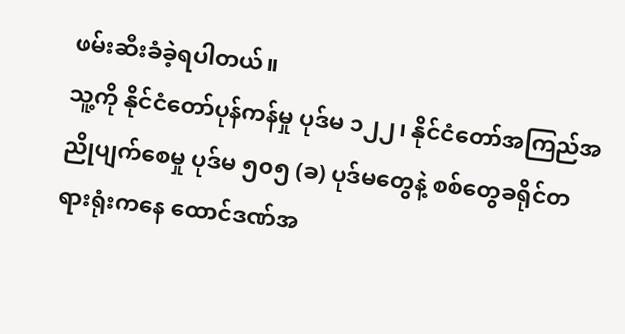ဖမ်းဆီးခံခဲ့ရပါတယ်။
သူ့ကို နိုင်ငံတော်ပုန်ကန်မှု ပုဒ်မ ၁၂၂၊ နိုင်ငံတော်အကြည်အညိုပျက်စေမှု ပုဒ်မ ၅၀၅ (ခ) ပုဒ်မတွေနဲ့ စစ်တွေခရိုင်တရားရုံးကနေ ထောင်ဒဏ်အ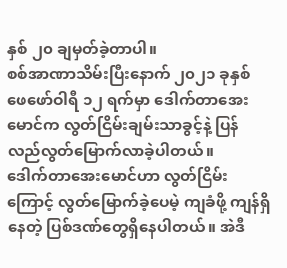နှစ် ၂၀ ချမှတ်ခဲ့တာပါ။
စစ်အာဏာသိမ်းပြီးနောက် ၂၀၂၁ ခုနှစ် ဖေဖော်ဝါရီ ၁၂ ရက်မှာ ဒေါက်တာအေးမောင်က လွတ်ငြိမ်းချမ်းသာခွင့်နဲ့ ပြန်လည်လွတ်မြောက်လာခဲ့ပါတယ်။
ဒေါက်တာအေးမောင်ဟာ လွတ်ငြိမ်းကြောင့် လွတ်မြောက်ခဲ့ပေမဲ့ ကျခံဖို့ ကျန်ရှိနေတဲ့ ပြစ်ဒဏ်တွေရှိနေပါတယ်။ အဲဒီ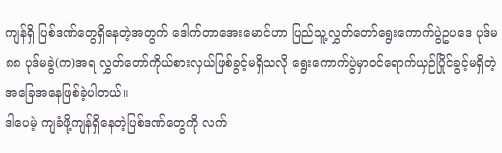ကျန်ရှိ ပြစ်ဒဏ်တွေရှိနေတဲ့အတွက် ဒေါက်တာအေးမောင်ဟာ ပြည်သူ့လွှတ်တော်ရွေးကောက်ပွဲဥပဒေ ပုဒ်မ ၈၈ ပုဒ်မခွဲ(က)အရ လွှတ်တော်ကိုယ်စားလှယ်ဖြစ်ခွင့်မရှိသလို ရွေးကောက်ပွဲမှာဝင်ရောက်ယှဉ်ပြိုင်ခွင့်မရှိတဲ့ အခြေအနေဖြစ်ခဲ့ပါတယ်။
ဒါပေမဲ့ ကျခံဖို့ကျန်ရှိနေတဲ့ပြစ်ဒဏ်တွေကို လက်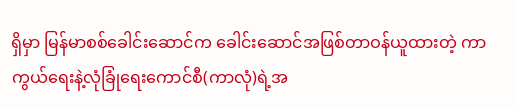ရှိမှာ မြန်မာစစ်ခေါင်းဆောင်က ခေါင်းဆောင်အဖြစ်တာဝန်ယူထားတဲ့ ကာကွယ်ရေးနဲ့လုံခြုံရေးကောင်စီ(ကာလုံ)ရဲ့အ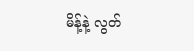မိန့်နဲ့ လွတ်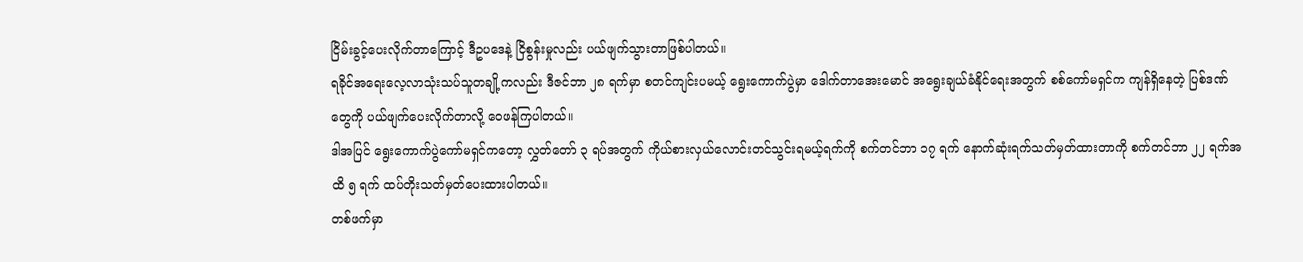ငြိမ်းခွင့်ပေးလိုက်တာကြောင့် ဒီဥပဒေနဲ့ ငြိစွန်းမှုလည်း ပယ်ဖျက်သွားတာဖြစ်ပါတယ်။
ရခိုင်အရေးလေ့လာသုံးသပ်သူတချို့ကလည်း ဒီဇင်ဘာ ၂၈ ရက်မှာ စတင်ကျင်းပမယ့် ရွေးကောက်ပွဲမှာ ဒေါက်တာအေးမောင် အရွေးချယ်ခံနိုင်ရေးအတွက် စစ်ကော်မရှင်က ကျန်ရှိနေတဲ့ ပြစ်ဒဏ်တွေကို ပယ်ဖျက်ပေးလိုက်တာလို့ ဝေဖန်ကြပါတယ်။
ဒါအပြင် ရွေးကောက်ပွဲကော်မရှင်ကတော့ လွှတ်တော် ၃ ရပ်အတွက် ကိုယ်စားလှယ်လောင်းတင်သွင်းရမယ့်ရက်ကို စက်တင်ဘာ ၁၇ ရက် နောက်ဆုံးရက်သတ်မှတ်ထားတာကို စက်တင်ဘာ ၂၂ ရက်အထိ ၅ ရက် ထပ်တိုးသတ်မှတ်ပေးထားပါတယ်။
တစ်ဖက်မှာ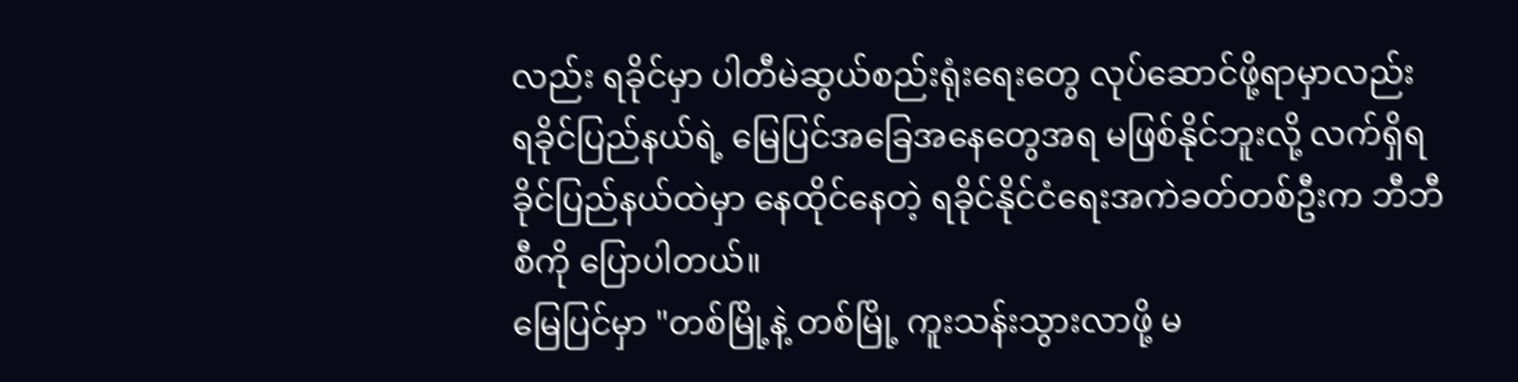လည်း ရခိုင်မှာ ပါတီမဲဆွယ်စည်းရုံးရေးတွေ လုပ်ဆောင်ဖို့ရာမှာလည်း ရခိုင်ပြည်နယ်ရဲ့ မြေပြင်အခြေအနေတွေအရ မဖြစ်နိုင်ဘူးလို့ လက်ရှိရခိုင်ပြည်နယ်ထဲမှာ နေထိုင်နေတဲ့ ရခိုင်နိုင်ငံရေးအကဲခတ်တစ်ဦးက ဘီဘီစီကို ပြောပါတယ်။
မြေပြင်မှာ "တစ်မြို့နဲ့ တစ်မြို့ ကူးသန်းသွားလာဖို့ မ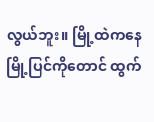လွယ်ဘူး။ မြို့ထဲကနေ မြို့ပြင်ကိုတောင် ထွက်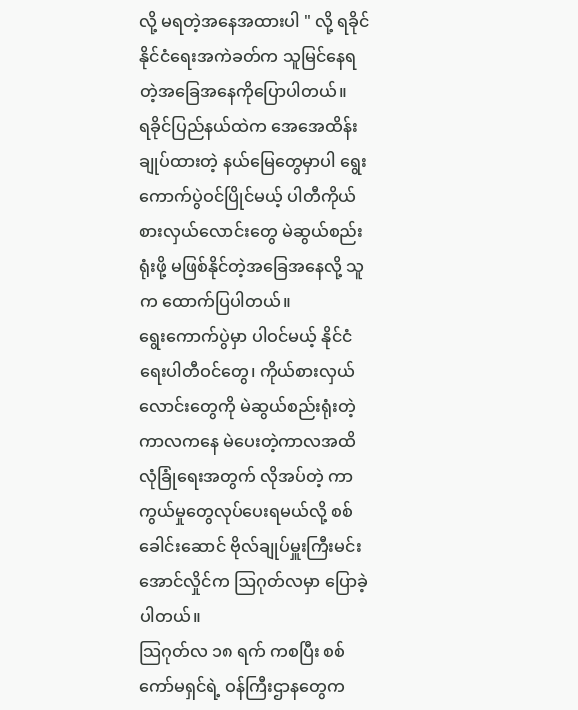လို့ မရတဲ့အနေအထားပါ " လို့ ရခိုင်နိုင်ငံရေးအကဲခတ်က သူမြင်နေရတဲ့အခြေအနေကိုပြောပါတယ်။
ရခိုင်ပြည်နယ်ထဲက အေအေထိန်းချုပ်ထားတဲ့ နယ်မြေတွေမှာပါ ရွေးကောက်ပွဲဝင်ပြိုင်မယ့် ပါတီကိုယ်စားလှယ်လောင်းတွေ မဲဆွယ်စည်းရုံးဖို့ မဖြစ်နိုင်တဲ့အခြေအနေလို့ သူက ထောက်ပြပါတယ်။
ရွေးကောက်ပွဲမှာ ပါဝင်မယ့် နိုင်ငံရေးပါတီဝင်တွေ၊ ကိုယ်စားလှယ်လောင်းတွေကို မဲဆွယ်စည်းရုံးတဲ့ကာလကနေ မဲပေးတဲ့ကာလအထိ လုံခြုံရေးအတွက် လိုအပ်တဲ့ ကာကွယ်မှုတွေလုပ်ပေးရမယ်လို့ စစ်ခေါင်းဆောင် ဗိုလ်ချုပ်မှူးကြီးမင်းအောင်လှိုင်က ဩဂုတ်လမှာ ပြောခဲ့ပါတယ်။
သြဂုတ်လ ၁၈ ရက် ကစပြီး စစ်ကော်မရှင်ရဲ့ ဝန်ကြီးဌာနတွေက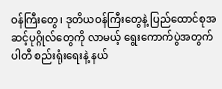ဝန်ကြီးတွေ၊ ဒုတိယဝန်ကြီးတွေနဲ့ ပြည်ထောင်စုအဆင့်ပုဂ္ဂိုလ်တွေကို လာမယ့် ရွေးကောက်ပွဲအတွက် ပါတီ စည်းရုံးရေးနဲ့ နယ်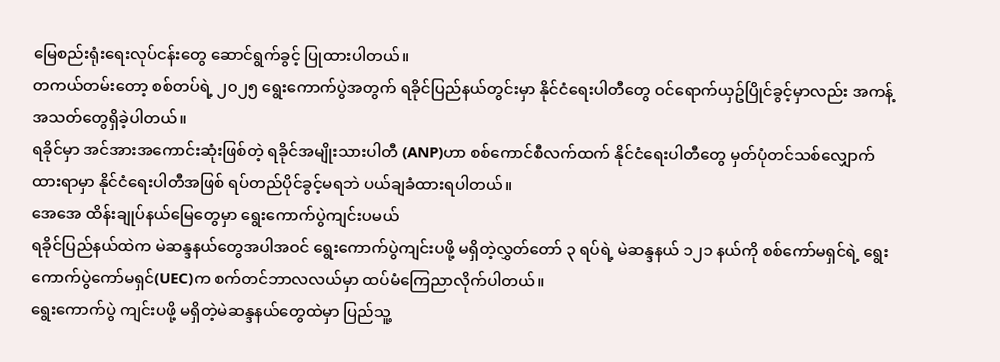မြေစည်းရုံးရေးလုပ်ငန်းတွေ ဆောင်ရွက်ခွင့် ပြုထားပါတယ်။
တကယ်တမ်းတော့ စစ်တပ်ရဲ့ ၂၀၂၅ ရွေးကောက်ပွဲအတွက် ရခိုင်ပြည်နယ်တွင်းမှာ နိုင်ငံရေးပါတီတွေ ဝင်ရောက်ယှဥ်ပြိုင်ခွင့်မှာလည်း အကန့်အသတ်တွေရှိခဲ့ပါတယ်။
ရခိုင်မှာ အင်အားအကောင်းဆုံးဖြစ်တဲ့ ရခိုင်အမျိုးသားပါတီ (ANP)ဟာ စစ်ကောင်စီလက်ထက် နိုင်ငံရေးပါတီတွေ မှတ်ပုံတင်သစ်လျှောက်ထားရာမှာ နိုင်ငံရေးပါတီအဖြစ် ရပ်တည်ပိုင်ခွင့်မရဘဲ ပယ်ချခံထားရပါတယ်။
အေအေ ထိန်းချုပ်နယ်မြေတွေမှာ ရွေးကောက်ပွဲကျင်းပမယ်
ရခိုင်ပြည်နယ်ထဲက မဲဆန္ဒနယ်တွေအပါအဝင် ရွေးကောက်ပွဲကျင်းပဖို့ မရှိတဲ့လွှတ်တော် ၃ ရပ်ရဲ့ မဲဆန္ဒနယ် ၁၂၁ နယ်ကို စစ်ကော်မရှင်ရဲ့ ရွေးကောက်ပွဲကော်မရှင်(UEC)က စက်တင်ဘာလလယ်မှာ ထပ်မံကြေညာလိုက်ပါတယ်။
ရွေးကောက်ပွဲ ကျင်းပဖို့ မရှိတဲ့မဲဆန္ဒနယ်တွေထဲမှာ ပြည်သူ့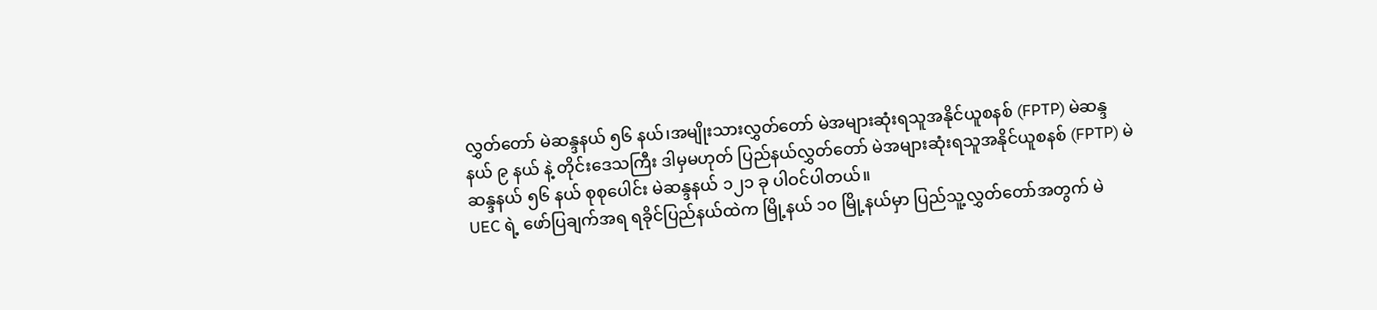လွှတ်တော် မဲဆန္ဒနယ် ၅၆ နယ်၊အမျိုးသားလွှတ်တော် မဲအများဆုံးရသူအနိုင်ယူစနစ် (FPTP) မဲဆန္ဒနယ် ၉ နယ် နဲ့ တိုင်းဒေသကြီး ဒါမှမဟုတ် ပြည်နယ်လွှတ်တော် မဲအများဆုံးရသူအနိုင်ယူစနစ် (FPTP) မဲဆန္ဒနယ် ၅၆ နယ် စုစုပေါင်း မဲဆန္ဒနယ် ၁၂၁ ခု ပါဝင်ပါတယ်။
UEC ရဲ့ ဖော်ပြချက်အရ ရခိုင်ပြည်နယ်ထဲက မြို့နယ် ၁၀ မြို့နယ်မှာ ပြည်သူ့လွှတ်တော်အတွက် မဲ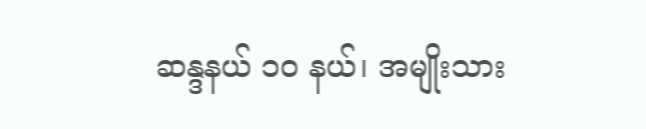ဆန္ဒနယ် ၁၀ နယ်၊ အမျိုးသား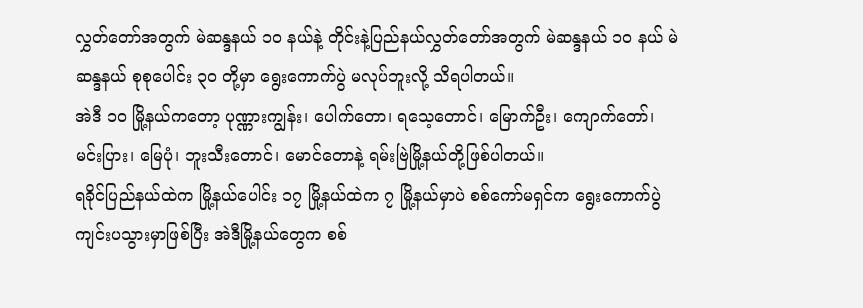လွှတ်တော်အတွက် မဲဆန္ဒနယ် ၁၀ နယ်နဲ့ တိုင်းနဲ့ပြည်နယ်လွှတ်တော်အတွက် မဲဆန္ဒနယ် ၁၀ နယ် မဲဆန္ဒနယ် စုစုပေါင်း ၃၀ တို့မှာ ရွေးကောက်ပွဲ မလုပ်ဘူးလို့ သိရပါတယ်။
အဲဒီ ၁၀ မြို့နယ်ကတော့ ပုဏ္ဏားကျွန်း၊ ပေါက်တော၊ ရသေ့တောင်၊ မြောက်ဦး၊ ကျောက်တော်၊ မင်းပြား၊ မြေပုံ၊ ဘူးသီးတောင်၊ မောင်တောနဲ့ ရမ်းဗြဲမြို့နယ်တို့ဖြစ်ပါတယ်။
ရခိုင်ပြည်နယ်ထဲက မြို့နယ်ပေါင်း ၁၇ မြို့နယ်ထဲက ၇ မြို့နယ်မှာပဲ စစ်ကော်မရှင်က ရွေးကောက်ပွဲကျင်းပသွားမှာဖြစ်ပြီး အဲဒီမြို့နယ်တွေက စစ်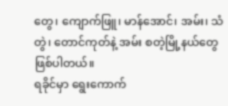တွေ၊ ကျောက်ဖြူ၊ မာန်အောင်၊ အမ်း၊ သံတွဲ၊ တောင်ကုတ်နဲ့ အမ်း စတဲ့မြို့နယ်တွေဖြစ်ပါတယ်။
ရခိုင်မှာ ရွေးကောက်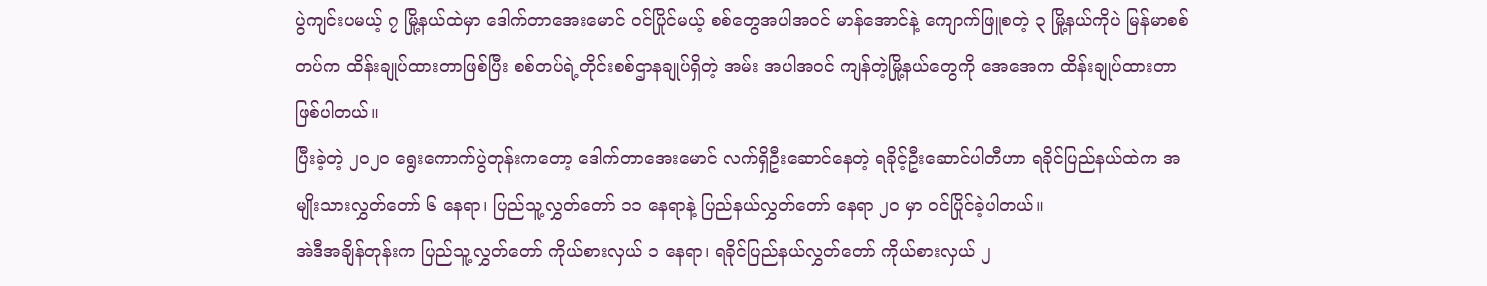ပွဲကျင်းပမယ့် ၇ မြို့နယ်ထဲမှာ ဒေါက်တာအေးမောင် ဝင်ပြိုင်မယ့် စစ်တွေအပါအဝင် မာန်အောင်နဲ့ ကျောက်ဖြူစတဲ့ ၃ မြို့နယ်ကိုပဲ မြန်မာစစ်တပ်က ထိန်းချုပ်ထားတာဖြစ်ပြီး စစ်တပ်ရဲ့တိုင်းစစ်ဌာနချုပ်ရှိတဲ့ အမ်း အပါအဝင် ကျန်တဲ့မြို့နယ်တွေကို အေအေက ထိန်းချုပ်ထားတာဖြစ်ပါတယ်။
ပြီးခဲ့တဲ့ ၂၀၂၀ ရွေးကောက်ပွဲတုန်းကတော့ ဒေါက်တာအေးမောင် လက်ရှိဦးဆောင်နေတဲ့ ရခိုင့်ဦးဆောင်ပါတီဟာ ရခိုင်ပြည်နယ်ထဲက အမျိုးသားလွှတ်တော် ၆ နေရာ၊ ပြည်သူ့လွှတ်တော် ၁၁ နေရာနဲ့ ပြည်နယ်လွှတ်တော် နေရာ ၂၀ မှာ ဝင်ပြိုင်ခဲ့ပါတယ်။
အဲဒီအချိန်တုန်းက ပြည်သူ့လွှတ်တော် ကိုယ်စားလှယ် ၁ နေရာ၊ ရခိုင်ပြည်နယ်လွှတ်တော် ကိုယ်စားလှယ် ၂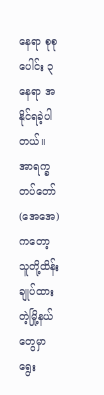နေရာ စုစုပေါင်း ၃ နေရာ အနိုင်ရခဲ့ပါတယ်။
အာရက္ခတပ်တော်(အေအေ)ကတော့ သူတို့ထိန်းချုပ်ထားတဲ့မြို့နယ်တွေမှာ ရွေး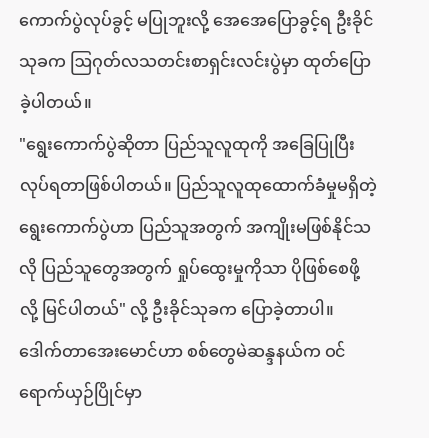ကောက်ပွဲလုပ်ခွင့် မပြုဘူးလို့ အေအေပြောခွင့်ရ ဦးခိုင်သုခက ဩဂုတ်လသတင်းစာရှင်းလင်းပွဲမှာ ထုတ်ပြောခဲ့ပါတယ်။
"ရွေးကောက်ပွဲဆိုတာ ပြည်သူလူထုကို အခြေပြုပြီး လုပ်ရတာဖြစ်ပါတယ်။ ပြည်သူလူထုထောက်ခံမှုမရှိတဲ့ ရွေးကောက်ပွဲဟာ ပြည်သူအတွက် အကျိုးမဖြစ်နိုင်သလို ပြည်သူတွေအတွက် ရှုပ်ထွေးမှုကိုသာ ပိုဖြစ်စေဖို့လို့ မြင်ပါတယ်" လို့ ဦးခိုင်သုခက ပြောခဲ့တာပါ။
ဒေါက်တာအေးမောင်ဟာ စစ်တွေမဲဆန္ဒနယ်က ဝင်ရောက်ယှဉ်ပြိုင်မှာ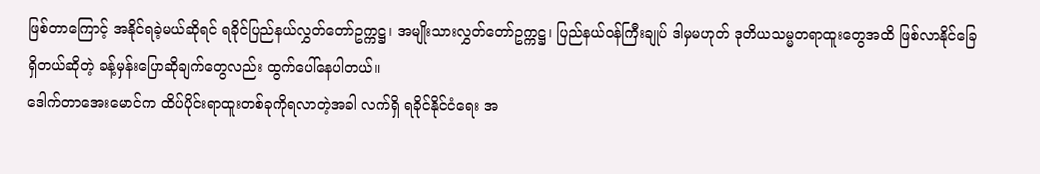ဖြစ်တာကြောင့် အနိုင်ရခဲ့မယ်ဆိုရင် ရခိုင်ပြည်နယ်လွှတ်တော်ဥက္ကဋ္ဌ၊ အမျိုးသားလွှတ်တော်ဥက္ကဋ္ဌ၊ ပြည်နယ်ဝန်ကြီးချုပ် ဒါမှမဟုတ် ဒုတိယသမ္မတရာထူးတွေအထိ ဖြစ်လာနိုင်ခြေရှိတယ်ဆိုတဲ့ ခန့်မှန်းပြောဆိုချက်တွေလည်း ထွက်ပေါ်နေပါတယ်။
ဒေါက်တာအေးမောင်က ထိပ်ပိုင်းရာထူးတစ်ခုကိုရလာတဲ့အခါ လက်ရှိ ရခိုင်နိုင်ငံရေး အ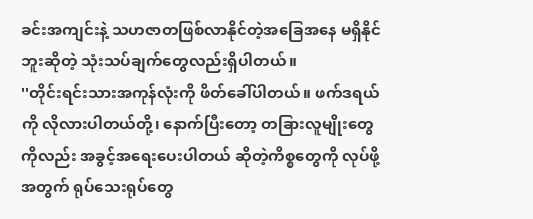ခင်းအကျင်းနဲ့ သဟဇာတဖြစ်လာနိုင်တဲ့အခြေအနေ မရှိနိုင်ဘူးဆိုတဲ့ သုံးသပ်ချက်တွေလည်းရှိပါတယ်။
''တိုင်းရင်းသားအကုန်လုံးကို ဖိတ်ခေါ်ပါတယ်။ ဖက်ဒရယ်ကို လိုလားပါတယ်တို့၊ နောက်ပြီးတော့ တခြားလူမျိုးတွေကိုလည်း အခွင့်အရေးပေးပါတယ် ဆိုတဲ့ကိစ္စတွေကို လုပ်ဖို့အတွက် ရုပ်သေးရုပ်တွေ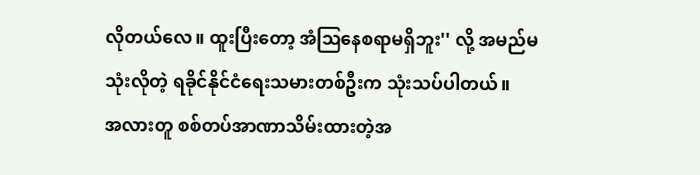လိုတယ်လေ။ ထူးပြီးတော့ အံဩနေစရာမရှိဘူး'' လို့ အမည်မသုံးလိုတဲ့ ရခိုင်နိုင်ငံရေးသမားတစ်ဦးက သုံးသပ်ပါတယ်။
အလားတူ စစ်တပ်အာဏာသိမ်းထားတဲ့အ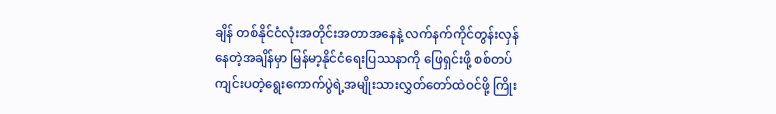ချိန် တစ်နိုင်ငံလုံးအတိုင်းအတာအနေနဲ့ လက်နက်ကိုင်တွန်းလှန်နေတဲ့အချိန်မှာ မြန်မာ့နိုင်ငံရေးပြဿနာကို ဖြေရှင်းဖို့ စစ်တပ်ကျင်းပတဲ့ရွေးကောက်ပွဲရဲ့အမျိုးသားလွှတ်တော်ထဲဝင်ဖို့ ကြိုး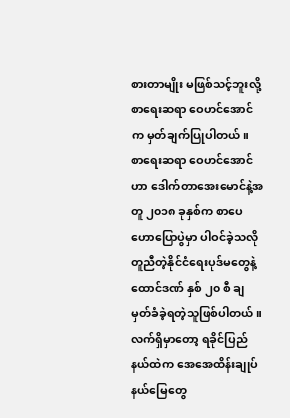စားတာမျိုး မဖြစ်သင့်ဘူးလို့ စာရေးဆရာ ဝေဟင်အောင်က မှတ်ချက်ပြုပါတယ်။
စာရေးဆရာ ဝေဟင်အောင်ဟာ ဒေါက်တာအေးမောင်နဲ့အတူ ၂၀၁၈ ခုနှစ်က စာပေဟောပြောပွဲမှာ ပါဝင်ခဲ့သလို တူညီတဲ့နိုင်ငံရေးပုဒ်မတွေနဲ့ ထောင်ဒဏ် နှစ် ၂၀ စီ ချမှတ်ခံခဲ့ရတဲ့သူဖြစ်ပါတယ်။ လက်ရှိမှာတော့ ရခိုင်ပြည်နယ်ထဲက အေအေထိန်းချုပ်နယ်မြေတွေ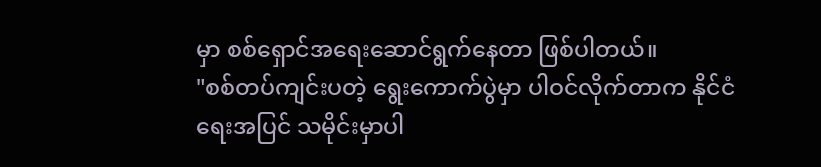မှာ စစ်ရှောင်အရေးဆောင်ရွက်နေတာ ဖြစ်ပါတယ်။
"စစ်တပ်ကျင်းပတဲ့ ရွေးကောက်ပွဲမှာ ပါဝင်လိုက်တာက နိုင်ငံရေးအပြင် သမိုင်းမှာပါ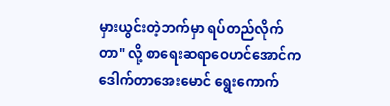မှားယွင်းတဲ့ဘက်မှာ ရပ်တည်လိုက်တာ" လို့ စာရေးဆရာဝေဟင်အောင်က ဒေါက်တာအေးမောင် ရွေးကောက်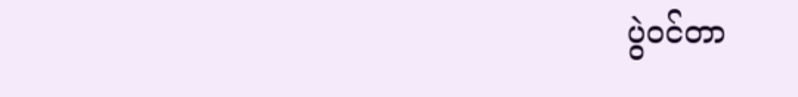ပွဲဝင်တာ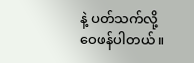နဲ့ ပတ်သက်လို့ ဝေဖန်ပါတယ်။